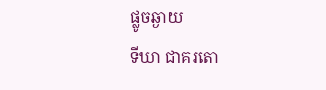ផ្លូចឆ្ងាយ
ទីឃា ជាគរតោ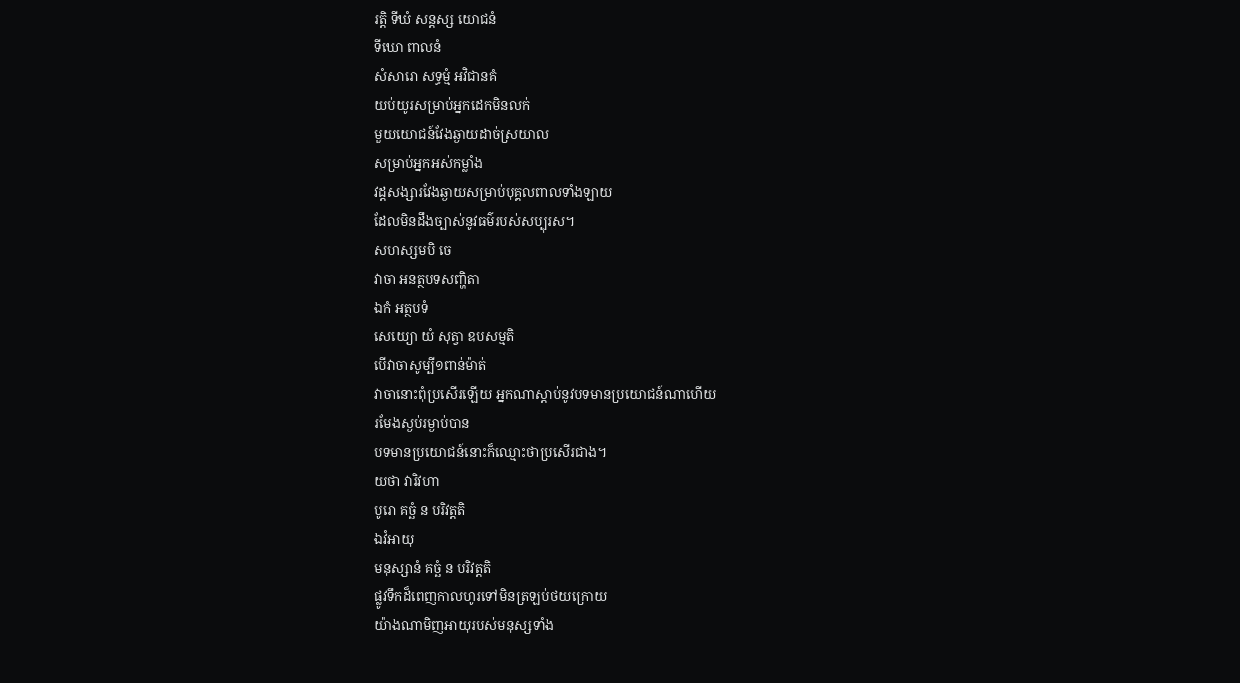រត្តិ ទីឃំ សន្តស្ស យោជនំ
ទីឃោ ពាលនំ
សំសារោ សទ្ធម្មំ អវិជានគំ
យប់យូរសម្រាប់អ្នកដេកមិនលក់
មួយយោជន៍វែងឆ្ងាយដាច់ស្រយាល
សម្រាប់អ្នកអស់កម្លាំង
វដ្ដសង្សារវែងឆ្ងាយសម្រាប់បុគ្គលពាលទាំងឡាយ
ដែលមិនដឹងច្បាស់នូវធម៌របស់សប្បុរស។
សហស្សមបិ ចេ
វាចា អនត្ថបទសញ្ហិតា
ឯកំ អត្ថបទំ
សេយ្យោ យំ សុត្វា ឧបសម្មតិ
បើវាចាសូម្បី១ពាន់ម៉ាត់
វាចានោះពុំប្រសើរឡើយ អ្នកណាស្ដាប់នូវបទមានប្រយោជន៍ណាហើយ
រមែងស្ងប់រម្ងាប់បាន
បទមានប្រយោជន៍នោះក៏ឈ្មោះថាប្រសើរជាង។
យថា វារិវហា
បូរោ គច្ឆំ ន បរិវត្តតិ
ឯវំអាយុ
មនុស្សានំ គច្ឆំ ន បរិវត្តតិ
ផ្លូវទឹកដ៏ពេញកាលហូរទៅមិនត្រឡប់ថយក្រោយ
យ៉ាងណាមិញអាយុរបស់មនុស្សទាំង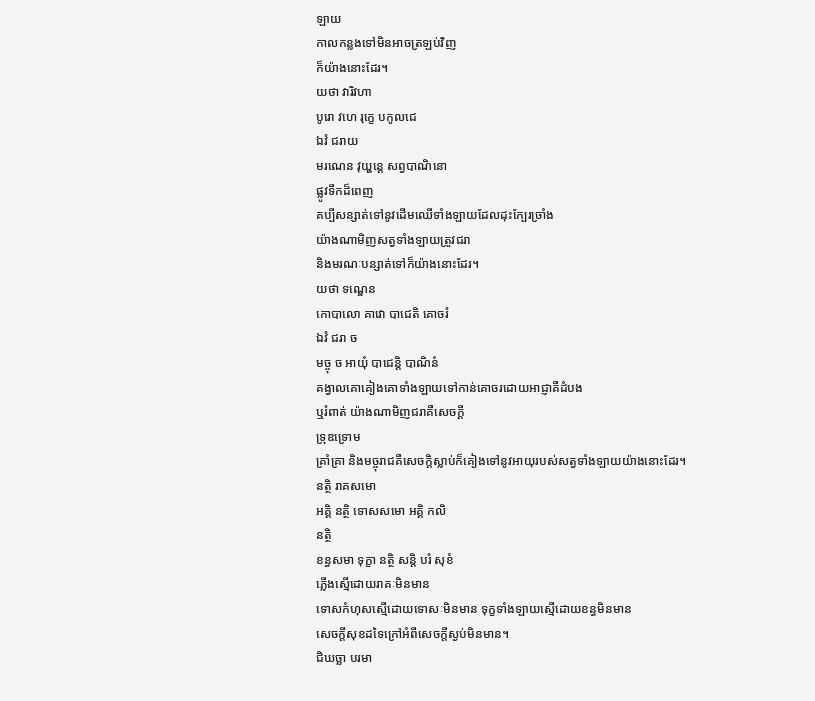ឡាយ
កាលកន្លងទៅមិនអាចត្រឡប់វិញ
ក៏យ៉ាងនោះដែរ។
យថា វារិវហា
បូរោ វហេ រុក្ខេ បកូលជេ
ឯវំ ជរាយ
មរណេន វុយ្ហន្តេ សព្វបាណិនោ
ផ្លូវទឹកដ៏ពេញ
គប្បីសន្សាត់ទៅនូវដើមឈើទាំងឡាយដែលដុះក្បែរច្រាំង
យ៉ាងណាមិញសត្វទាំងឡាយត្រូវជរា
និងមរណៈបន្សាត់ទៅក៏យ៉ាងនោះដែរ។
យថា ទណ្ឌេន
កោបាលោ គាវោ បាជេតិ គោចរំ
ឯវំ ជរា ច
មច្ចុ ច អាយុំ បាជេន្តិ បាណិនំ
គង្វាលគោគៀងគោទាំងឡាយទៅកាន់គោចរដោយអាជ្ញាគឺដំបង
ឬរំពាត់ យ៉ាងណាមិញជរាគឺសេចក្ដី
ទ្រុឌទ្រោម
គ្រាំគ្រា និងមច្ចុរាជគឺសេចក្ដិស្លាប់ក៏គៀងទៅនូវអាយុរបស់សត្វទាំងឡាយយ៉ាងនោះដែរ។
នត្ថិ រាគសមោ
អគ្គិ នត្ថិ ទោសសមោ អគ្គិ កលិ
នត្ថិ
ខន្ធសមា ទុក្ខា នត្ថិ សន្តិ បរំ សុខំ
ភ្លើងស្មើដោយរាគៈមិនមាន
ទោសកំហុសស្មើដោយទោសៈមិនមាន ទុក្ខទាំងឡាយស្មើដោយខន្ធមិនមាន
សេចក្ដីសុខដទៃក្រៅអំពីសេចក្ដីស្ងប់មិនមាន។
ជិឃច្ឆា បរមា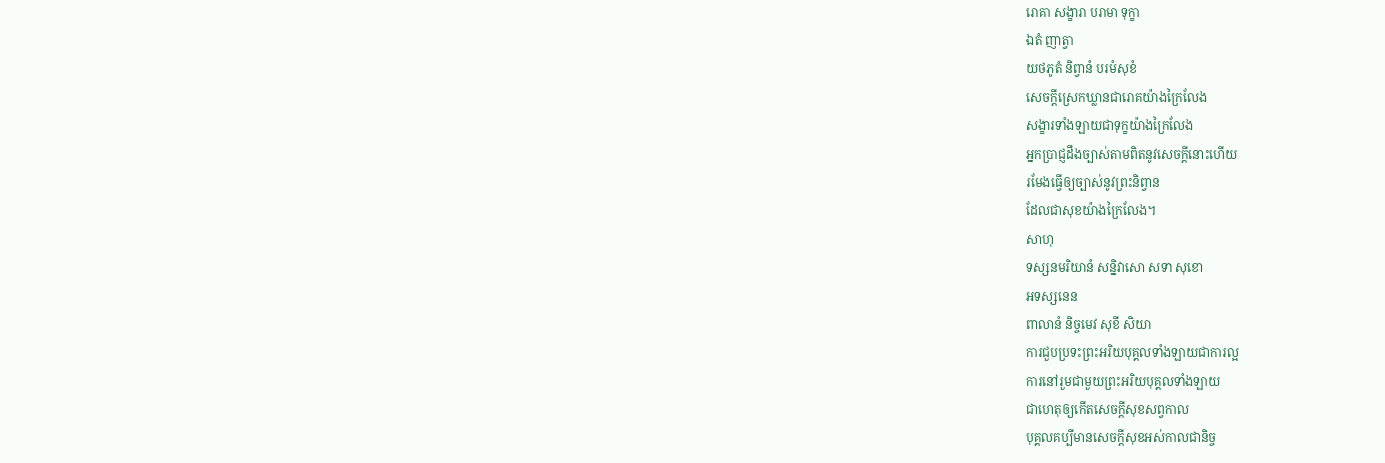រោគា សង្ខារា បរាមា ទុក្ខា
ឯតំ ញាត្វា
យថភូតំ និព្វានំ បរមំសុខំ
សេចក្ដីស្រេកឃ្លានជារោគយ៉ាងក្រៃលែង
សង្ខារទាំងឡាយជាទុក្ខយ៉ាងក្រៃលែង
អ្នកប្រាជ្ញដឹងច្បាស់តាមពិតនូវសេចក្ដីនោះហើយ
រមែងធ្វើឲ្យច្បាស់នូវព្រះនិព្វាន
ដែលជាសុខយ៉ាងក្រៃលែង។
សាហុ
ទស្សនមរិយានំ សន្និវាសោ សទា សុខោ
អទស្សនេន
ពាលានំ និច្ចមេវ សុខី សិយា
ការជួបប្រទះព្រះអរិយបុគ្គលទាំងឡាយជាការល្អ
ការនៅរួមជាមួយព្រះអរិយបុគ្គលទាំងឡាយ
ជាហេតុឲ្យកើតសេចក្ដីសុខសព្វកាល
បុគ្គលគប្បីមានសេចក្ដីសុខអស់កាលជានិច្ច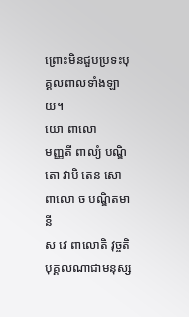ព្រោះមិនជួបប្រទះបុគ្គលពាលទាំងឡាយ។
យោ ពាលោ
មញ្ញតី ពាល្យំ បណ្ឌិតោ វាបិ តេន សោ
ពាលោ ច បណ្ឌិតមានី
ស វេ ពាលោតិ វុច្ចតិ
បុគ្គលណាជាមនុស្ស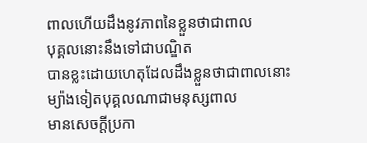ពាលហើយដឹងនូវភាពនៃខ្លួនថាជាពាល
បុគ្គលនោះនឹងទៅជាបណ្ឌិត
បានខ្លះដោយហេតុដែលដឹងខ្លួនថាជាពាលនោះ
ម្យ៉ាងទៀតបុគ្គលណាជាមនុស្សពាល
មានសេចក្ដីប្រកា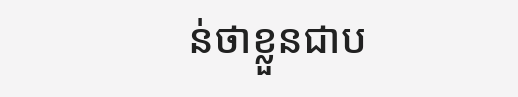ន់ថាខ្លួនជាប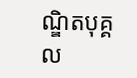ណ្ឌិតបុគ្គល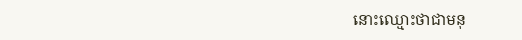នោះឈ្មោះថាជាមនុ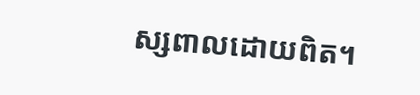ស្សពាលដោយពិត។